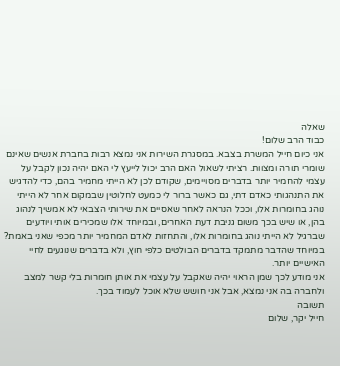שאלה
כבוד הרב שלום!
אני כיום חייל המשרת בצבא. במסגרת השירות אני נמצא רבות בחברת אנשים שאינם שומרי תורה ומצוות. רציתי לשאול האם הרב יכול לייעץ לי האם יהיה נכון לקבל על עצמי להחמיר יותר בדברים מסויימים, שקודם לכן לא הייתי מחמיר בהם, כדי להדגיש את התנהגותי כאדם דתי, גם כאשר ברור לי כמעט לחלוטין שבמקום אחר לא הייתי נוהג בחומרות אלו, וככל הנראה לאחר שאסיים את שירותי הצבאי לא אמשיך לנהוג בהן, או שיש בכך משום גניבת דעת האחרים, ובמיוחד אלו שמכירים אותי ויודעים שברגיל לא הייתי נוהג בחומרות אלו, והתחזות לאדם המחמיר יותר מכפי שאני באמת? במיוחד שהדבר מתמקד בדברים הבולטים כלפי חוץ, ולא בדברים שנוגעים לחיי האישיים יותר.
אני מודע לכך שמן הראוי יהיה שאקבל על עצמי את אותן חומרות בלי קשר למצב ולחברה בה אני נמצא, אבל אני חושש שלא אוכל לעמוד בכך.
תשובה
חייל יקר, שלום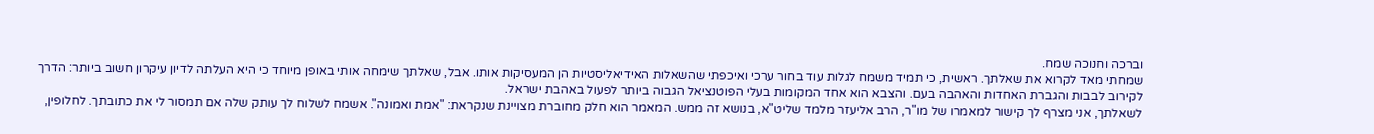וברכה וחנוכה שמח.
שמחתי מאד לקרוא את שאלתך. ראשית, כי תמיד משמח לגלות עוד בחור ערכי ואיכפתי שהשאלות האידיאליסטיות הן המעסיקות אותו. אבל, שאלתך שימחה אותי באופן מיוחד כי היא העלתה לדיון עיקרון חשוב ביותר: הדרך לקירוב לבבות והגברת האחדות והאהבה בעם. והצבא הוא אחד המקומות בעלי הפוטנציאל הגבוה ביותר לפעול באהבת ישראל.
לשאלתך, אני מצרף לך קישור למאמרו של מו"ר, הרב אליעזר מלמד שליט"א, בנושא זה ממש. המאמר הוא חלק מחוברת מצויינת שנקראת: "אמת ואמונה". אשמח לשלוח לך עותק שלה אם תמסור לי את כתובתך. לחלופין,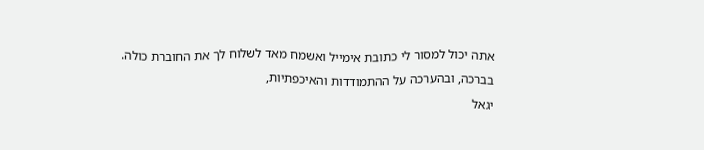אתה יכול למסור לי כתובת אימייל ואשמח מאד לשלוח לך את החוברת כולה.
בברכה, ובהערכה על ההתמודדות והאיכפתיות,
יגאל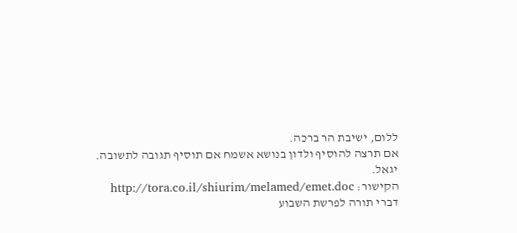ללום, ישיבת הר ברכה.
אם תרצה להוסיף ולדון בנושא אשמח אם תוסיף תגובה לתשובה. יגאל.
הקישור: http://tora.co.il/shiurim/melamed/emet.doc
דברי תורה לפרשת השבוע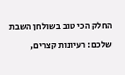החלק הכי טוב בשולחן השבת שלכם: רעיונות קצרים,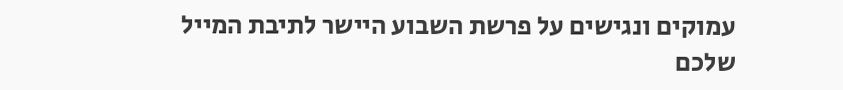עמוקים ונגישים על פרשת השבוע היישר לתיבת המייל שלכם